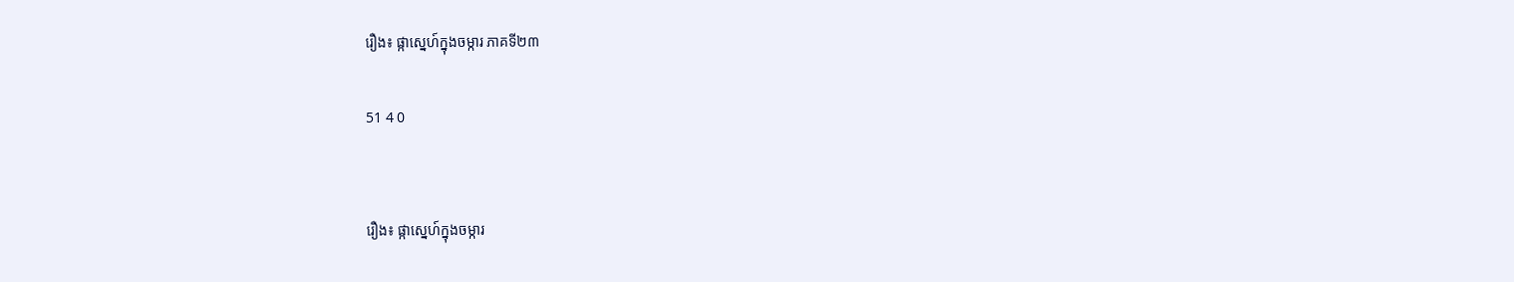រឿង៖ ផ្កាស្នេហ៍ក្នុងចម្ការ ភាគទី២៣

51 4 0


រឿង៖ ផ្កាស្នេហ៍ក្នុងចម្ការ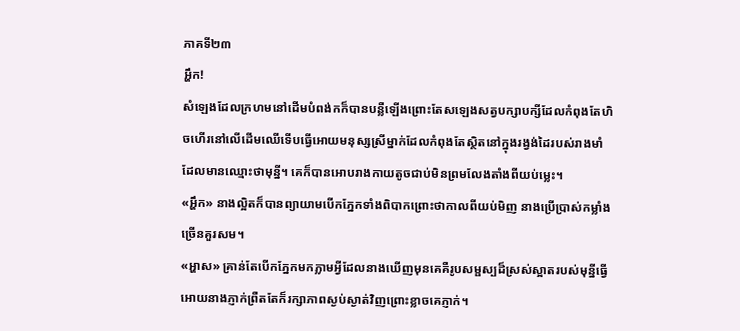ភាគទី២៣
អ្ហឹក!
សំឡេងដែលក្រហមនៅដើមបំពង់កក៏បានបន្លឺឡើងព្រោះតែសឡេងសត្វបក្សាបក្សីដែលកំពុងតែហិចហើរនៅលើដើមឈើទើបធ្វើអោយមនុស្សស្រីម្នាក់ដែលកំពុងតែស្ថិតនៅក្នុងរង្វង់ដៃរបស់រាងមាំដែលមានឈ្មោះថាមុន្នី។ គេក៏បានអោបរាងកាយតូចជាប់មិនព្រមលែងតាំងពីយប់ម្លេះ។
«អ្ហឹក» នាងល្អិតក៏បានព្យាយាមបើកភ្នែកទាំងពិបាកព្រោះថាកាលពីយប់មិញ នាងប្រើប្រាស់កម្លាំងច្រើនគួរសម។
«អ្ហាស» គ្រាន់តែបើកភ្នែកមកភ្លាមអ្វីដែលនាងឃើញមុនគេគឺរូបសម្ផស្បដ៏ស្រស់ស្អាតរបស់មុន្នីធ្វើអោយនាងភ្ញាក់ព្រឺតតែក៏រក្សាភាពស្ងប់ស្ងាត់វិញព្រោះខ្លាចគេភ្ញាក់។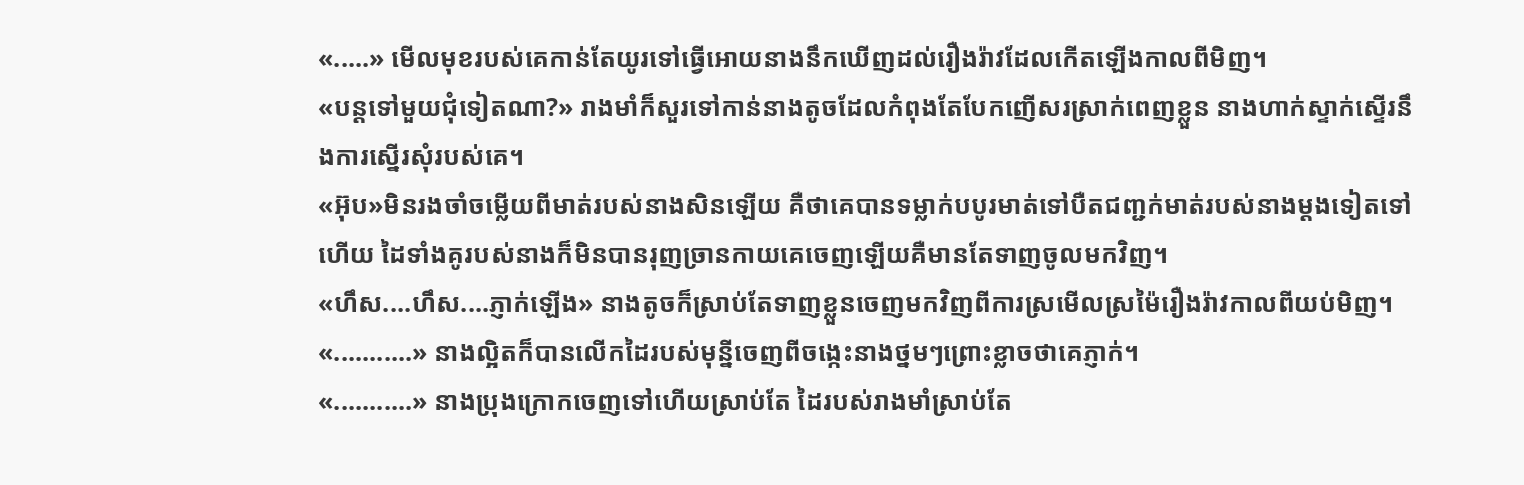«.....» មើលមុខរបស់គេកាន់តែយូរទៅធ្វើអោយនាងនឹកឃើញដល់រឿងរ៉ាវដែលកើតឡើងកាលពីមិញ។
«បន្តទៅមួយជុំទៀតណា?» រាងមាំក៏សួរទៅកាន់នាងតូចដែលកំពុងតែបែកញើសរស្រាក់ពេញខ្លួន នាងហាក់ស្ទាក់ស្ទើរនឹងការស្នើរសុំរបស់គេ។
«អ៊ុប»មិនរងចាំចម្លើយពីមាត់របស់នាងសិនឡើយ គឺថាគេបានទម្លាក់បបូរមាត់ទៅបឺតជញ្ជក់មាត់របស់នាងម្តងទៀតទៅហើយ ដៃទាំងគូរបស់នាងក៏មិនបានរុញច្រានកាយគេចេញឡើយគឺមានតែទាញចូលមកវិញ។
«ហឹស....ហឹស....ភ្ញាក់ឡើង» នាងតូចក៏ស្រាប់តែទាញខ្លួនចេញមកវិញពីការស្រមើលស្រម៉ៃរឿងរ៉ាវកាលពីយប់មិញ។
«...........» នាងល្អិតក៏បានលើកដៃរបស់មុន្នីចេញពីចង្កេះនាងថ្នមៗព្រោះខ្លាចថាគេភ្ញាក់។
«...........» នាងប្រុងក្រោកចេញទៅហើយស្រាប់តែ ដៃរបស់រាងមាំស្រាប់តែ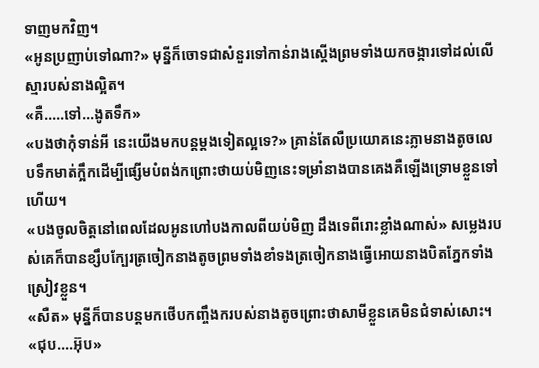ទាញមកវិញ។
«អូនប្រញាប់ទៅណា?» មុន្នីក៏ចោទជាសំនួរទៅកាន់រាងស្តើងព្រមទាំងយកចង្ការទៅដល់លើស្មារបស់នាងល្អិត។
«គឺ.....ទៅ...ងូតទឹក»
«បងថាកុំទាន់អី នេះយើងមកបន្តម្តងទៀតល្អទេ?» គ្រាន់តែលឺប្រយោគនេះភ្លាមនាងតូចលេបទឹកមាត់ក្អឹកដើម្បីផ្សើមបំពង់កព្រោះថាយប់មិញនេះទម្រាំនាងបានគេងគឺឡើងទ្រោមខ្លួនទៅហើយ។
«បងចូលចិត្តនៅពេលដែលអូនហៅបងកាលពីយប់មិញ ដឹងទេពីរោះខ្លាំងណាស់» សម្លេងរបស់គេក៏បានខ្សឹបក្បែរត្រចៀកនាងតូចព្រមទាំងខាំទងត្រចៀកនាងធ្វើអោយនាងបិតភ្នែកទាំងស្រៀវខ្លួន។
«សឺត» មុន្នីក៏បានបន្តមកថើបកញ្ចឹងករបស់នាងតូចព្រោះថាសាមីខ្លួនគេមិនជំទាស់សោះ។
«ជុប....អ៊ុប»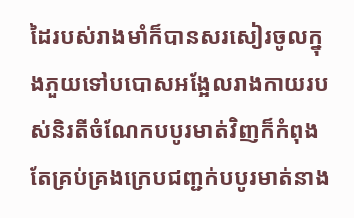ដៃរបស់រាងមាំក៏បានសរសៀរចូលក្នុងភួយទៅបបោសអង្អែលរាងកាយរបស់និរតីចំណែកបបូរមាត់វិញក៏កំពុងតែគ្រប់គ្រងក្រេបជញ្ជក់បបូរមាត់នាង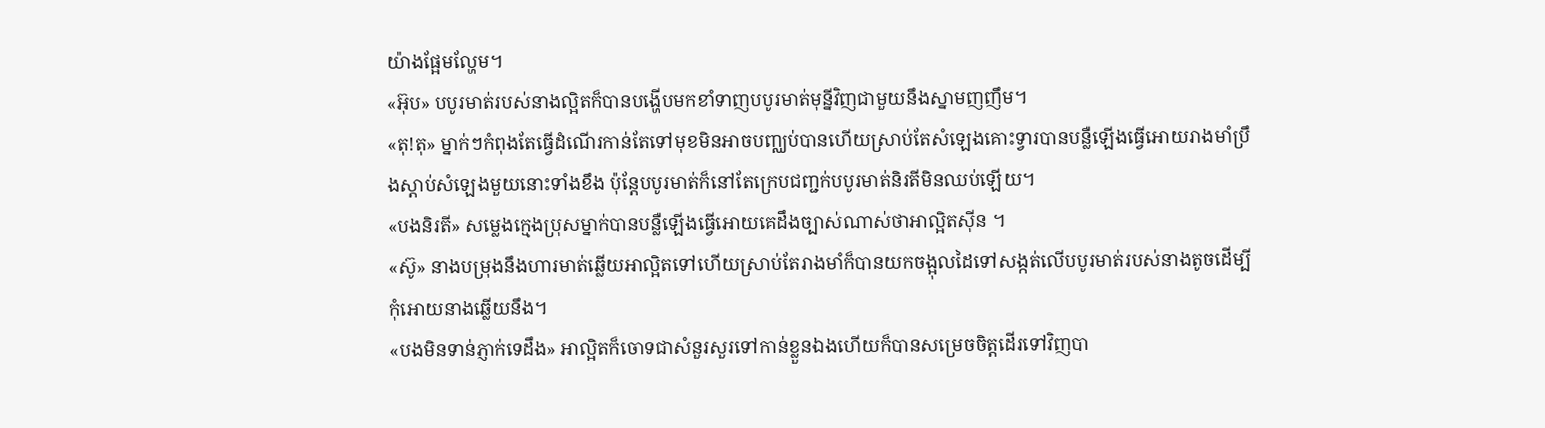យ៉ាងផ្អែមល្ហែម។
«អ៊ុប» បបូរមាត់របស់នាងល្អិតក៏បានបង្ហើបមកខាំទាញបបូរមាត់មុន្នីវិញជាមួយនឹងស្នាមញញឹម។
«តុ!តុ» ម្នាក់ៗកំពុងតែធ្វើដំណើរកាន់តែទៅមុខមិនអាចបញ្ឈប់បានហើយស្រាប់តែសំឡេងគោះទ្វារបានបន្លឺឡើងធ្វើអោយរាងមាំប្រឹងស្តាប់សំឡេងមួយនោះទាំងខឹង ប៉ុន្តែបបូរមាត់ក៏នៅតែក្រេបជញ្ជក់បបូរមាត់និរតីមិនឈប់ឡើយ។
«បងនិរតី» សម្លេងក្មេងប្រុសម្នាក់បានបន្លឺឡើងធ្វើអោយគេដឹងច្បាស់ណាស់ថាអាល្អិតស៊ីន ។
«ស៊ូ» នាងបម្រុងនឹងហារមាត់ឆ្លើយអាល្អិតទៅហើយស្រាប់តែរាងមាំក៏បានយកចង្អុលដៃទៅសង្កត់លើបបូរមាត់របស់នាងតូចដើម្បីកុំអោយនាងឆ្លើយនឹង។
«បងមិនទាន់ភ្ញាក់ទេដឹង» អាល្អិតក៏ចោទជាសំនួរសួរទៅកាន់ខ្លួនឯងហើយក៏បានសម្រេចចិត្តដើរទៅវិញបា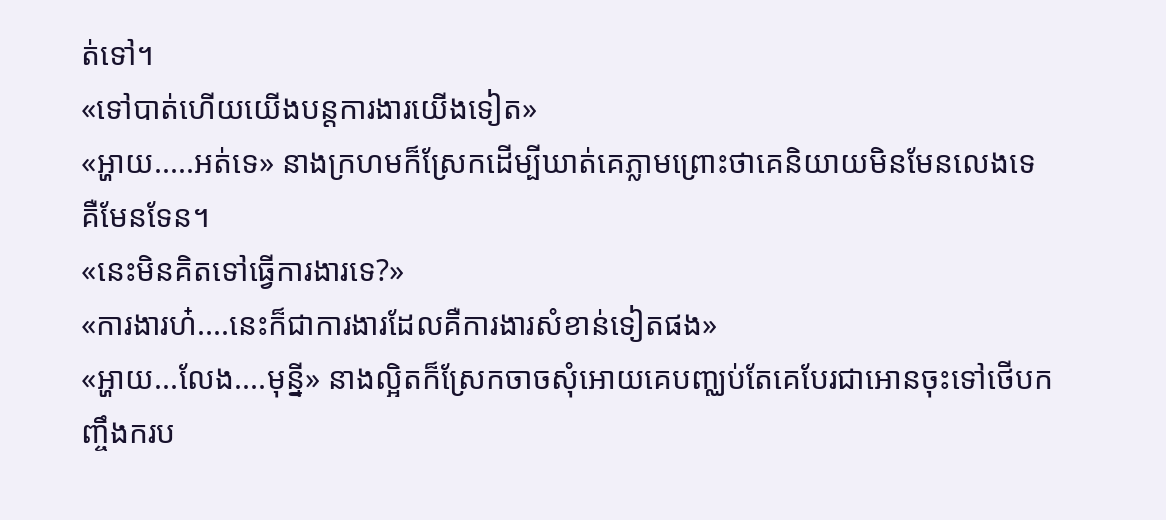ត់ទៅ។
«ទៅបាត់ហើយយើងបន្តការងារយើងទៀត»
«អ្ហាយ.....អត់ទេ» នាងក្រហមក៏ស្រែកដើម្បីឃាត់គេភ្លាមព្រោះថាគេនិយាយមិនមែនលេងទេ គឺមែនទែន។
«នេះមិនគិតទៅធ្វើការងារទេ?»
«ការងារហ៎....នេះក៏ជាការងារដែលគឺការងារសំខាន់ទៀតផង»
«អ្ហាយ...លែង....មុន្នី» នាងល្អិតក៏ស្រែកចាចសុំអោយគេបញ្ឈប់តែគេបែរជាអោនចុះទៅថើបកញ្ចឹងករប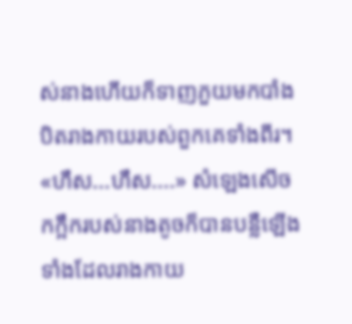ស់នាងហើយក៏ទាញភួយមកបាំងបិតរាងកាយរបស់ពួកគេទាំងពីរ។
«ហឹស...ហឹស....» សំឡេងសើចកក្អឹករបស់នាងតូចក៏បានបន្លឺឡើងទាំងដែលរាងកាយ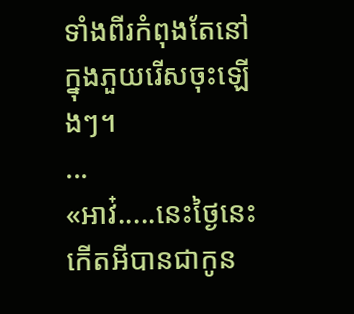ទាំងពីរកំពុងតែនៅក្នុងភួយរើសចុះឡើងៗ។
...
«អាវ៎.....នេះថ្ងៃនេះកើតអីបានជាកូន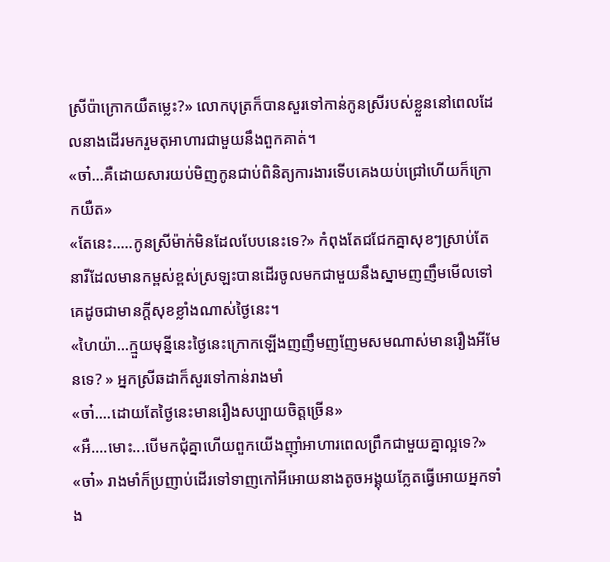ស្រីប៉ាក្រោកយឺតម្លេះ?» លោកបុត្រក៏បានសួរទៅកាន់កូនស្រីរបស់ខ្លួននៅពេលដែលនាងដើរមករួមតុអាហារជាមួយនឹងពួកគាត់។
«ចា៎...គឺដោយសារយប់មិញកូនជាប់ពិនិត្យការងារទើបគេងយប់ជ្រៅហើយក៏ក្រោកយឺត»
«តែនេះ.....កូនស្រីម៉ាក់មិនដែលបែបនេះទេ?» កំពុងតែជជែកគ្នាសុខៗស្រាប់តែនារីដែលមានកម្ពស់ខ្ពស់ស្រឡះបានដើរចូលមកជាមួយនឹងស្នាមញញឹមមើលទៅគេដូចជាមានក្តីសុខខ្លាំងណាស់ថ្ងៃនេះ។
«ហៃយ៉ា...ក្មួយមុន្នីនេះថ្ងៃនេះក្រោកឡើងញញឹមញញែមសមណាស់មានរឿងអីមែនទេ? » អ្នកស្រីឆដាក៏សួរទៅកាន់រាងមាំ
«ចា៎....ដោយតែថ្ងៃនេះមានរឿងសប្បាយចិត្តច្រើន»
«អឺ....មោះ...បើមកជុំគ្នាហើយពួកយើងញ៉ាំអាហារពេលព្រឹកជាមួយគ្នាល្អទេ?»
«ចា៎» រាងមាំក៏ប្រញាប់ដើរទៅទាញកៅអីអោយនាងតូចអង្គុយភ្លែតធ្វើអោយអ្នកទាំង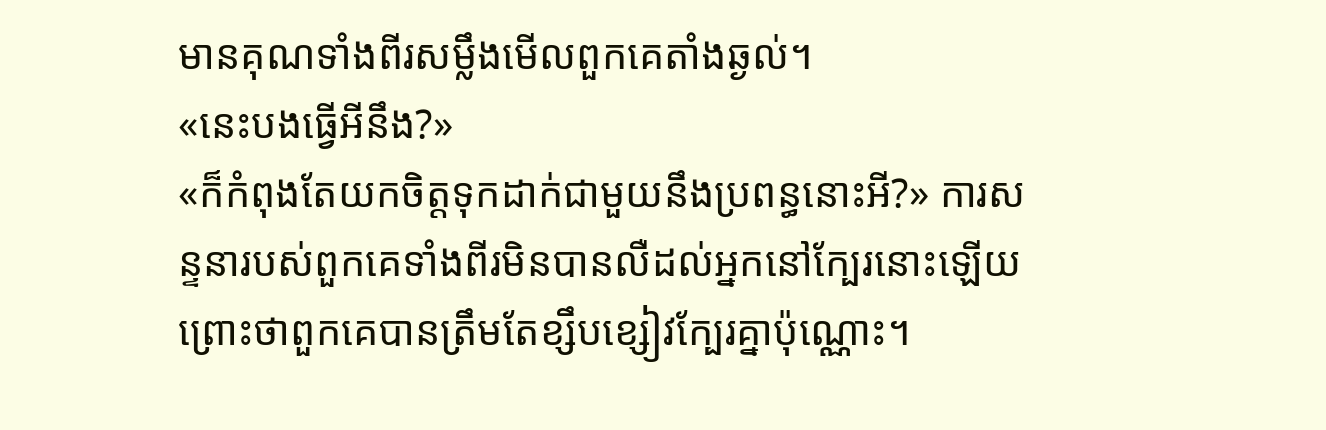មានគុណទាំងពីរសម្លឹងមើលពួកគេតាំងឆ្ងល់។
«នេះបងធ្វើអីនឹង?»
«ក៏កំពុងតែយកចិត្តទុកដាក់ជាមួយនឹងប្រពន្ធនោះអី?» ការសន្ទនារបស់ពួកគេទាំងពីរមិនបានលឺដល់អ្នកនៅក្បែរនោះឡើយព្រោះថាពួកគេបានត្រឹមតែខ្សឹបខ្សៀវក្បែរគ្នាប៉ុណ្ណោះ។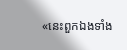«នេះពួកឯងទាំង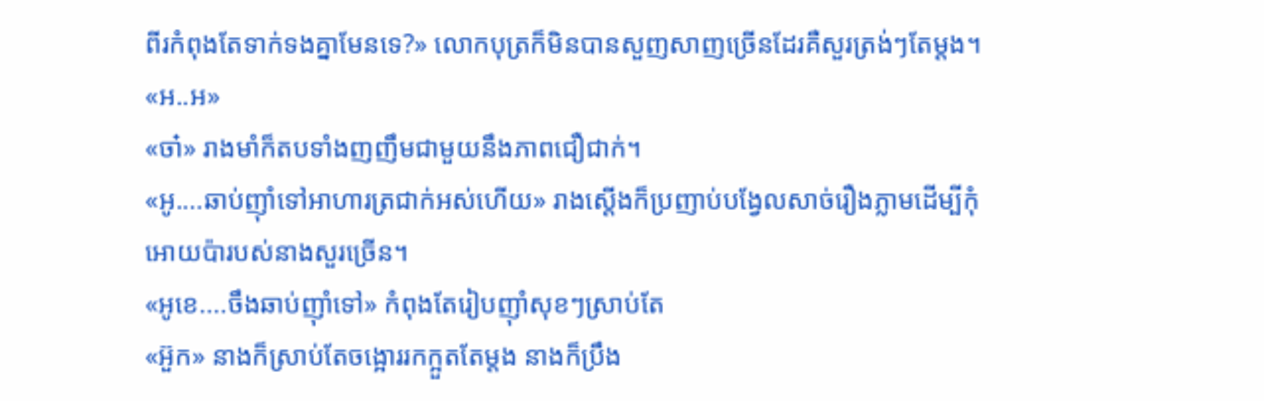ពីរកំពុងតែទាក់ទងគ្នាមែនទេ?» លោកបុត្រក៏មិនបានសួញសាញច្រើនដែរគឺសួរត្រង់ៗតែម្តង។
«អ..អ»
«ចា៎» រាងមាំក៏តបទាំងញញឹមជាមួយនឹងភាពជឿជាក់។
«អូ....ឆាប់ញ៉ាំទៅអាហារត្រជាក់អស់ហើយ» រាងស្តើងក៏ប្រញាប់បង្វែលសាច់រឿងភ្លាមដើម្បីកុំអោយប៉ារបស់នាងសួរច្រើន។
«អូខេ....ចឹងឆាប់ញ៉ាំទៅ» កំពុងតែរៀបញ៉ាំសុខៗស្រាប់តែ
«អ៊ួក» នាងក៏ស្រាប់តែចង្អោររកក្អួតតែម្តង នាងក៏ប្រឹង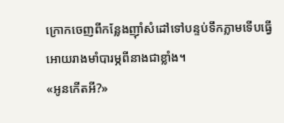ក្រោកចេញពីកន្លែងញ៉ាំសំដៅទៅបន្ទប់ទឹកភ្លាមទើបធ្វើអោយរាងមាំបារម្ភពីនាងជាខ្លាំង។
«អូនកើតអី?»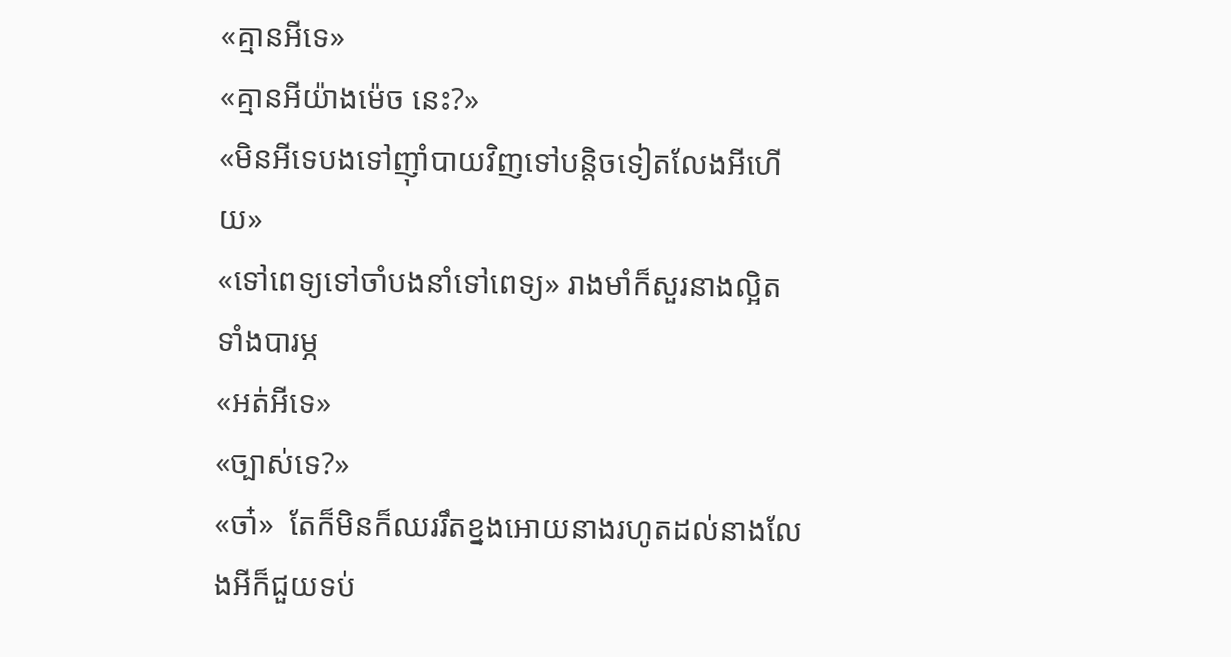«គ្មានអីទេ»
«គ្មានអីយ៉ាងម៉េច នេះ?»
«មិនអីទេបងទៅញ៉ាំបាយវិញទៅបន្តិចទៀតលែងអីហើយ»
«ទៅពេទ្យទៅចាំបងនាំទៅពេទ្យ» រាងមាំក៏សួរនាងល្អិតទាំងបារម្ភ
«អត់អីទេ»
«ច្បាស់ទេ?»
«ចា៎»  តែក៏មិនក៏ឈររឹតខ្នងអោយនាងរហូតដល់នាងលែងអីក៏ជួយទប់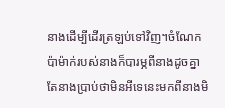នាងដើម្បីដើរត្រឡប់ទៅវិញ។ចំណែកប៉ាម៉ាក់របស់នាងក៏បារម្ភពីនាងដូចគ្នា តែនាងប្រាប់ថាមិនអីទេនេះមកពីនាងមិ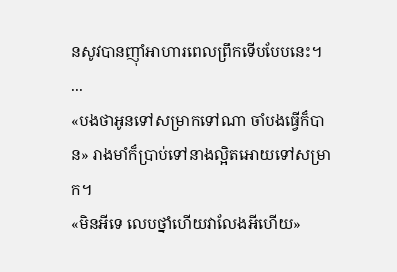នសូវបានញ៉ាំអាហារពេលព្រឹកទើបបែបនេះ។
...
«បងថាអូនទៅសម្រាកទៅណា ចាំបងធ្វើក៏បាន» រាងមាំក៏ប្រាប់ទៅនាងល្អិតអោយទៅសម្រាក។
«មិនអីទេ លេបថ្នាំហើយវាលែងអីហើយ»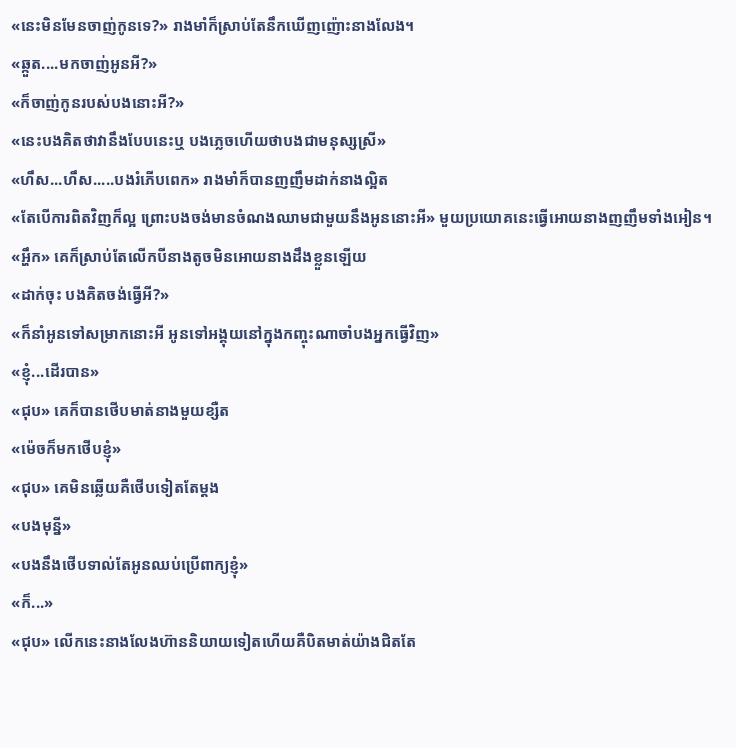«នេះមិនមែនចាញ់កូនទេ?» រាងមាំក៏ស្រាប់តែនឹកឃើញញ៉ោះនាងលែង។
«ឆ្កួត....មកចាញ់អូនអី?»
«ក៏ចាញ់កូនរបស់បងនោះអី?»
«នេះបងគិតថាវានឹងបែបនេះឬ បងភ្លេចហើយថាបងជាមនុស្សស្រី»
«ហឹស...ហឹស.....បងរំភើបពេក» រាងមាំក៏បានញញឹមដាក់នាងល្អិត
«តែបើការពិតវិញក៏ល្អ ព្រោះបងចង់មានចំណងឈាមជាមួយនឹងអូននោះអី» មួយប្រយោគនេះធ្វើអោយនាងញញឹមទាំងអៀន។
«អ្ហឹក» គេក៏ស្រាប់តែលើកបីនាងតូចមិនអោយនាងដឹងខ្លួនឡើយ
«ដាក់ចុះ បងគិតចង់ធ្វើអី?»
«ក៏នាំអូនទៅសម្រាកនោះអី អូនទៅអង្គុយនៅក្នុងកញ្ចុះណាចាំបងអ្នកធ្វើវិញ»
«ខ្ញុំ...ដើរបាន»
«ជុប» គេក៏បានថើបមាត់នាងមួយខ្សឺត
«ម៉េចក៏មកថើបខ្ញុំ»
«ជុប» គេមិនឆ្លើយគឺថើបទៀតតែម្តង
«បងមុន្នី»
«បងនឹងថើបទាល់តែអូនឈប់ប្រើពាក្យខ្ញុំ»
«ក៏...»
«ជុប» លើកនេះនាងលែងហ៊ាននិយាយទៀតហើយគឺបិតមាត់យ៉ាងជិតតែ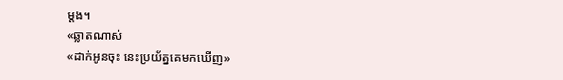ម្តង។
«ឆ្លាតណាស់
«ដាក់អូនចុះ នេះប្រយ័ត្នគេមកឃើញ»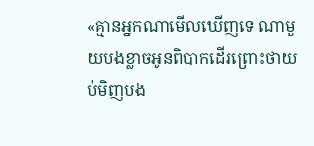«គ្មានអ្នកណាមើលឃើញទេ ណាមួយបងខ្លាចអូនពិបាកដើរព្រោះថាយប់មិញបង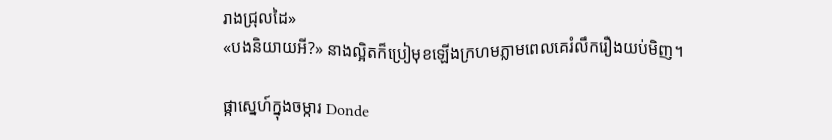រាងជ្រុលដៃ»
«បងនិយាយអី?» នាងល្អិតក៏ប្រៀមុខឡើងក្រហមភ្លាមពេលគេរំលឹករឿងយប់មិញ។

ផ្កាស្នេហ៍ក្នុងចម្ការ Donde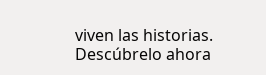viven las historias. Descúbrelo ahora